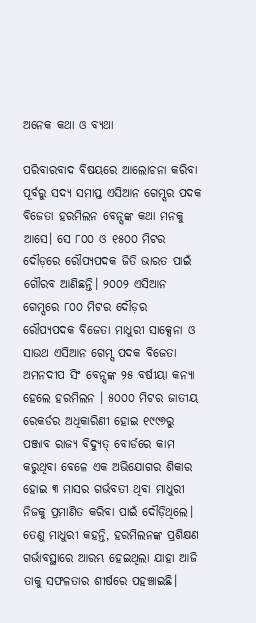ଅନେକ କଥା ଓ ବ୍ୟଥା

ପରିବାରବାଦ ବିଷୟରେ ଆଲୋଚନା କରିବା ପୂର୍ବରୁ ସଦ୍ୟ ସମାପ୍ତ ଏସିଆନ ଗେମ୍ସର ପଦକ ବିଜେତା ହରମିଲନ ବେନ୍ସଙ୍କ କଥା ମନକୁ ଆସେ। ସେ ୮୦୦ ଓ ୧୫୦୦ ମିଟର ଦୌଡ଼ରେ ରୌପ୍ୟପଦକ ଜିତି ଭାରତ ପାଇଁ ଗୌରବ ଆଣିଛନ୍ତି। ୨୦୦୨ ଏସିଆନ ଗେମ୍ସରେ ୮୦୦ ମିଟର ଦୌଡ଼ର ରୌପ୍ୟପଦକ ବିଜେତା ମାଧୁରୀ ସାକ୍ସେନା ଓ ସାଉଥ ଏସିଆନ ଗେମ୍ସ ପଦକ ବିଜେତା ଅମନଦୀପ ସିଂ ବେନ୍ସଙ୍କ ୨୫ ବର୍ଷୀୟା କନ୍ୟା ହେଲେ ହରମିଲନ । ୫୦୦୦ ମିଟର ଜାତୀୟ ରେକର୍ଡର ଅଧିକାରିଣୀ ହୋଇ ୧୯୯୬ରୁ ପଞ୍ଜାବ ରାଜ୍ୟ ବିଦ୍ୟୁତ୍‌ ବୋର୍ଡରେ କାମ କରୁଥିବା ବେଳେ ଏକ ଅଭିଯୋଗର ଶିକାର ହୋଇ ୩ ମାସର ଗର୍ଭବତୀ ଥିବା ମାଧୁରୀ ନିଜକୁ ପ୍ରମାଣିତ କରିବା ପାଇଁ ଦୌଡ଼ିଥିଲେ। ତେଣୁ ମାଧୁରୀ କହନ୍ତି, ହରମିଲନଙ୍କ ପ୍ରଶିକ୍ଷଣ ଗର୍ଭାବସ୍ଥାରେ ଆରମ୍ଭ ହେଇଥିଲା ଯାହା ଆଜି ତାକୁ ସଫଳତାର ଶୀର୍ଷରେ ପହଞ୍ଚାଇଛି।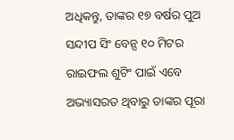ଅଧିକନ୍ତୁ, ତାଙ୍କର ୧୭ ବର୍ଷର ପୁଅ ସନ୍ଦୀପ ସିଂ ବେନ୍ସ ୧୦ ମିଟର ରାଇଫଲ ଶୁଟିଂ ପାଇଁ ଏବେ ଅଭ୍ୟାସରତ ଥିବାରୁ ତାଙ୍କର ପୂରା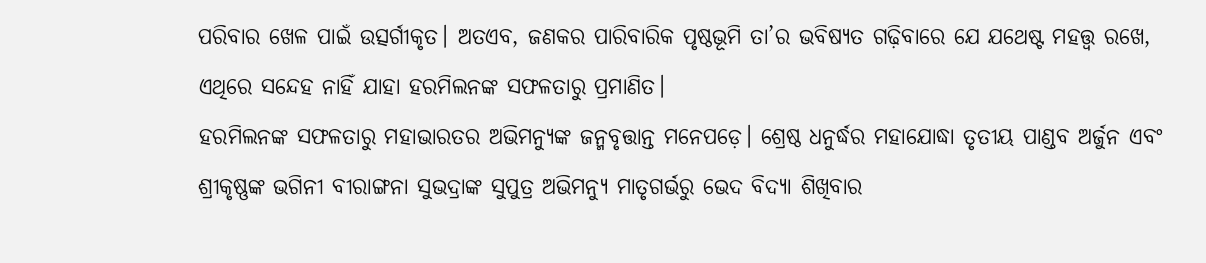ପରିବାର ଖେଳ ପାଇଁ ଉତ୍ସର୍ଗୀକୃତ। ଅତଏବ, ଜଣକର ପାରିବାରିକ ପୃଷ୍ଠଭୂମି ତା’ର ଭବିଷ୍ୟତ ଗଢ଼ିବାରେ ଯେ ଯଥେଷ୍ଟ ମହତ୍ତ୍ୱ ରଖେ, ଏଥିରେ ସନ୍ଦେହ ନାହିଁ ଯାହା ହରମିଲନଙ୍କ ସଫଳତାରୁ ପ୍ରମାଣିତ।
ହରମିଲନଙ୍କ ସଫଳତାରୁ ମହାଭାରତର ଅଭିମନ୍ୟୁଙ୍କ ଜନ୍ମବୃତ୍ତାନ୍ତ ମନେପଡ଼େ। ଶ୍ରେଷ୍ଠ ଧନୁର୍ଦ୍ଧର ମହାଯୋଦ୍ଧା ତୃତୀୟ ପାଣ୍ଡବ ଅର୍ଜୁନ ଏବଂ ଶ୍ରୀକୃଷ୍ଣଙ୍କ ଭଗିନୀ ବୀରାଙ୍ଗନା ସୁଭଦ୍ରାଙ୍କ ସୁପୁତ୍ର ଅଭିମନ୍ୟୁ ମାତୃଗର୍ଭରୁ ଭେଦ ବିଦ୍ୟା ଶିଖିବାର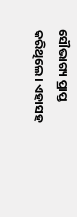ସୌଭାଗ୍ୟ ପ୍ରାପ୍ତ କରିଥିଲେ। ଏହାସହ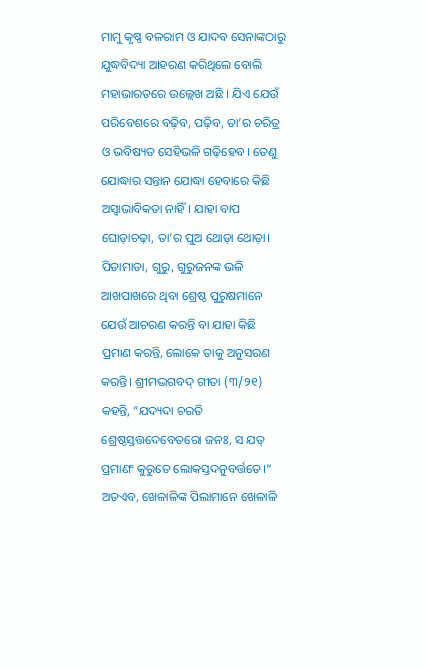ମାମୁ କୃଷ୍ଣ ବଳରାମ ଓ ଯାଦବ ସେନାଙ୍କଠାରୁ ଯୁଦ୍ଧବିଦ୍ୟା ଆହରଣ କରିଥିଲେ ବୋଲି ମହାଭାରତରେ ଉଲ୍ଲେଖ ଅଛି । ଯିଏ ଯେଉଁ ପରିବେଶରେ ବଢ଼ିବ, ପଢ଼ିବ, ତା’ର ଚରିତ୍ର ଓ ଭବିଷ୍ୟତ ସେହିଭଳି ଗଢ଼ିହେବ। ତେଣୁ ଯୋଦ୍ଧାର ସନ୍ତାନ ଯୋଦ୍ଧା ହେବାରେ କିଛି ଅସ୍ବାଭାବିକତା ନାହିଁ। ଯାହା ବାପ ଘୋଡ଼ାଚଢ଼ା, ତା’ର ପୁଅ ଥୋଡ଼ା ଥୋଡ଼ା। ପିତାମାତା, ଗୁରୁ, ଗୁରୁଜନଙ୍କ ଭଳି ଆଖପାଖରେ ଥିବା ଶ୍ରେଷ୍ଠ ପୁରୁଷମାନେ ଯେଉଁ ଆଚରଣ କରନ୍ତି ବା ଯାହା କିଛି ପ୍ରମାଣ କରନ୍ତି, ଲୋକେ ତାକୁ ଅନୁସରଣ କରନ୍ତି। ଶ୍ରୀମଦ୍ଭଗବଦ୍‌ ଗୀତା (୩/୨୧) କହନ୍ତି, ”ଯଦ୍ୟଦା ଚରତି ଶ୍ରେଷ୍ଠସ୍ତତ୍ତଦେବେତରୋ ଜନଃ, ସ ଯତ୍ ପ୍ରମାଣଂ କୁରୁତେ ଲୋକସ୍ତଦନୁବର୍ତ୍ତତେ।“ ଅତଏବ, ଖେଳାଳିଙ୍କ ପିଲାମାନେ ଖେଳାଳି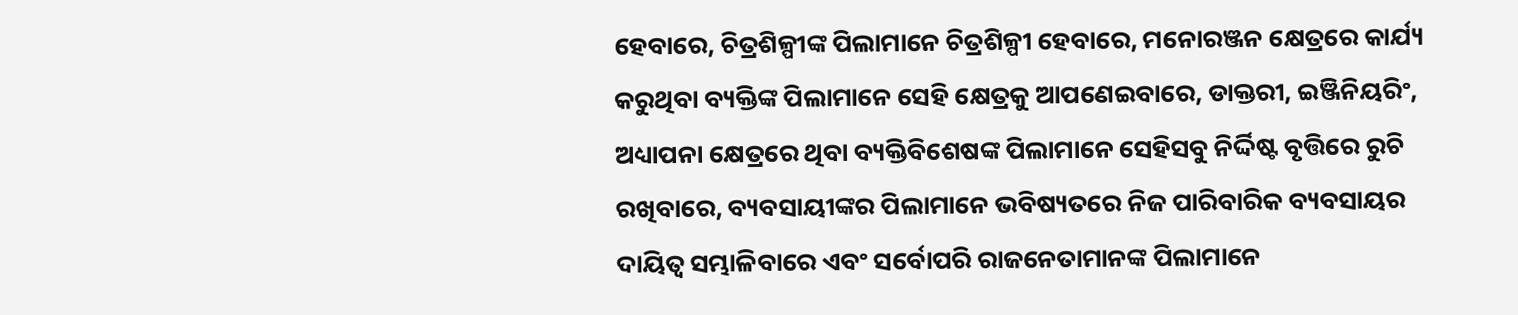ହେବାରେ, ଚିତ୍ରଶିଳ୍ପୀଙ୍କ ପିଲାମାନେ ଚିତ୍ରଶିଳ୍ପୀ ହେବାରେ, ମନୋରଞ୍ଜନ କ୍ଷେତ୍ରରେ କାର୍ଯ୍ୟ କରୁଥିବା ବ୍ୟକ୍ତିଙ୍କ ପିଲାମାନେ ସେହି କ୍ଷେତ୍ରକୁ ଆପଣେଇବାରେ, ଡାକ୍ତରୀ, ଇଞ୍ଜିନିୟରିଂ, ଅଧ୍ୟାପନା କ୍ଷେତ୍ରରେ ଥିବା ବ୍ୟକ୍ତିବିଶେଷଙ୍କ ପିଲାମାନେ ସେହିସବୁ ନିର୍ଦ୍ଦିଷ୍ଟ ବୃତ୍ତିରେ ରୁଚି ରଖିବାରେ, ବ୍ୟବସାୟୀଙ୍କର ପିଲାମାନେ ଭବିଷ୍ୟତରେ ନିଜ ପାରିବାରିକ ବ୍ୟବସାୟର ଦାୟିତ୍ୱ ସମ୍ଭାଳିବାରେ ଏବଂ ସର୍ବୋପରି ରାଜନେତାମାନଙ୍କ ପିଲାମାନେ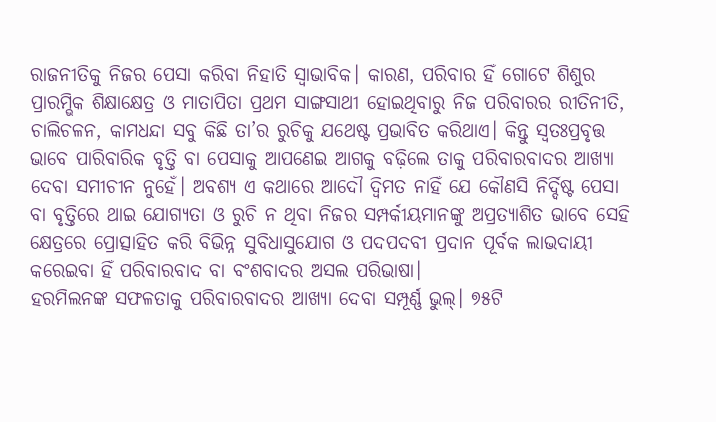ରାଜନୀତିକୁ ନିଜର ପେସା କରିବା ନିହାତି ସ୍ବାଭାବିକ। କାରଣ, ପରିବାର ହିଁ ଗୋଟେ ଶିଶୁର ପ୍ରାରମ୍ଭିକ ଶିକ୍ଷାକ୍ଷେତ୍ର ଓ ମାତାପିତା ପ୍ରଥମ ସାଙ୍ଗସାଥୀ ହୋଇଥିବାରୁ ନିଜ ପରିବାରର ରୀତିନୀତି, ଚାଲିଚଳନ, କାମଧନ୍ଦା ସବୁ କିଛି ତା’ର ରୁଚିକୁ ଯଥେଷ୍ଟ ପ୍ରଭାବିତ କରିଥାଏ। କିନ୍ତୁ ସ୍ବତଃପ୍ରବୃତ୍ତ ଭାବେ ପାରିବାରିକ ବୃତ୍ତି ବା ପେସାକୁ ଆପଣେଇ ଆଗକୁ ବଢ଼ିଲେ ତାକୁ ପରିବାରବାଦର ଆଖ୍ୟା ଦେବା ସମୀଚୀନ ନୁହେଁ। ଅବଶ୍ୟ ଏ କଥାରେ ଆଦୌ ଦ୍ୱିମତ ନାହିଁ ଯେ କୌଣସି ନିର୍ଦ୍ଦିଷ୍ଟ ପେସା ବା ବୃତ୍ତିରେ ଥାଇ ଯୋଗ୍ୟତା ଓ ରୁଚି ନ ଥିବା ନିଜର ସମ୍ପର୍କୀୟମାନଙ୍କୁ ଅପ୍ରତ୍ୟାଶିତ ଭାବେ ସେହି କ୍ଷେତ୍ରରେ ପ୍ରୋତ୍ସାହିତ କରି ବିଭିନ୍ନ ସୁବିଧାସୁଯୋଗ ଓ ପଦପଦବୀ ପ୍ରଦାନ ପୂର୍ବକ ଲାଭଦାୟୀ କରେଇବା ହିଁ ପରିବାରବାଦ ବା ବଂଶବାଦର ଅସଲ ପରିଭାଷା।
ହରମିଲନଙ୍କ ସଫଳତାକୁ ପରିବାରବାଦର ଆଖ୍ୟା ଦେବା ସମ୍ପୂର୍ଣ୍ଣ ଭୁଲ୍‌। ୭୫ଟି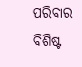ପରିବାର ବିଶିଷ୍ଟ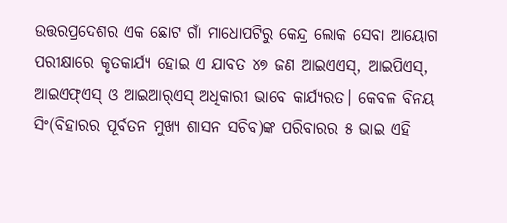ଉତ୍ତରପ୍ରଦେଶର ଏକ ଛୋଟ ଗାଁ ମାଧୋପଟିରୁ କେନ୍ଦ୍ର ଲୋକ ସେବା ଆୟୋଗ ପରୀକ୍ଷାରେ କୃତକାର୍ଯ୍ୟ ହୋଇ ଏ ଯାବତ ୪୭ ଜଣ ଆଇଏଏସ୍‌, ଆଇପିଏସ୍‌, ଆଇଏଫ୍‌ଏସ୍‌ ଓ ଆଇଆର୍‌ଏସ୍‌ ଅଧିକାରୀ ଭାବେ କାର୍ଯ୍ୟରତ। କେବଳ ବିନୟ ସିଂ(ବିହାରର ପୂର୍ବତନ ମୁଖ୍ୟ ଶାସନ ସଚିବ)ଙ୍କ ପରିବାରର ୫ ଭାଇ ଏହି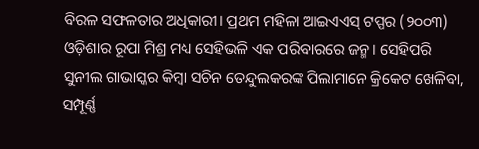ବିରଳ ସଫଳତାର ଅଧିକାରୀ। ପ୍ରଥମ ମହିଳା ଆଇଏଏସ୍‌ ଟପ୍ପର (୨୦୦୩) ଓଡ଼ିଶାର ରୂପା ମିଶ୍ର ମଧ୍ୟ ସେହିଭଳି ଏକ ପରିବାରରେ ଜନ୍ମ। ସେହିପରି ସୁନୀଲ ଗାଭାସ୍କର କିମ୍ବା ସଚିନ ତେନ୍ଦୁଲକରଙ୍କ ପିଲାମାନେ କ୍ରିକେଟ ଖେଳିବା, ସମ୍ପୂର୍ଣ୍ଣ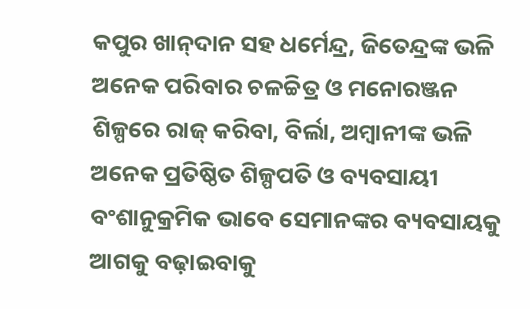କପୁର ଖାନ୍‌ଦାନ ସହ ଧର୍ମେନ୍ଦ୍ର, ଜିତେନ୍ଦ୍ରଙ୍କ ଭଳି ଅନେକ ପରିବାର ଚଳଚ୍ଚିତ୍ର ଓ ମନୋରଞ୍ଜନ ଶିଳ୍ପରେ ରାଜ୍‌ କରିବା, ବିର୍ଲା, ଅମ୍ବାନୀଙ୍କ ଭଳି ଅନେକ ପ୍ରତିଷ୍ଠିତ ଶିଳ୍ପପତି ଓ ବ୍ୟବସାୟୀ ବଂଶାନୁକ୍ରମିକ ଭାବେ ସେମାନଙ୍କର ବ୍ୟବସାୟକୁ ଆଗକୁ ବଢ଼ାଇବାକୁ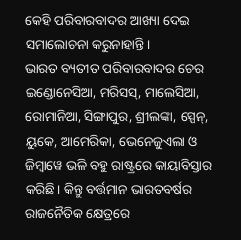କେହି ପରିବାରବାଦର ଆଖ୍ୟା ଦେଇ ସମାଲୋଚନା କରୁନାହାନ୍ତି।
ଭାରତ ବ୍ୟତୀତ ପରିବାରବାଦର ଚେର ଇଣ୍ଡୋନେସିଆ, ମରିସସ୍‌, ମାଲେସିଆ, ରୋମାନିଆ, ସିଙ୍ଗାପୁର, ଶ୍ରୀଲଙ୍କା, ସ୍ପେନ୍‌, ୟୁକେ, ଆମେରିକା, ଭେନେଜୁଏଲା ଓ ଜିମ୍ବାୱେ ଭଳି ବହୁ ରାଷ୍ଟ୍ରରେ କାୟାବିସ୍ତାର କରିଛି। କିନ୍ତୁ ବର୍ତ୍ତମାନ ଭାରତବର୍ଷର ରାଜନୈତିକ କ୍ଷେତ୍ରରେ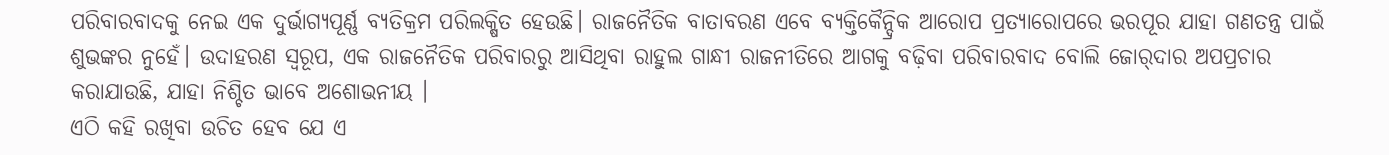ପରିବାରବାଦକୁ ନେଇ ଏକ ଦୁର୍ଭାଗ୍ୟପୂର୍ଣ୍ଣ ବ୍ୟତିକ୍ରମ ପରିଲକ୍ଷିତ ହେଉଛି। ରାଜନୈତିକ ବାତାବରଣ ଏବେ ବ୍ୟକ୍ତିକୈନ୍ଦ୍ରିକ ଆରୋପ ପ୍ରତ୍ୟାରୋପରେ ଭରପୂର ଯାହା ଗଣତନ୍ତ୍ର ପାଇଁ ଶୁଭଙ୍କର ନୁହେଁ। ଉଦାହରଣ ସ୍ବରୂପ, ଏକ ରାଜନୈତିକ ପରିବାରରୁ ଆସିଥିବା ରାହୁଲ ଗାନ୍ଧୀ ରାଜନୀତିରେ ଆଗକୁ ବଢ଼ିବା ପରିବାରବାଦ ବୋଲି ଜୋର୍‌ଦାର ଅପପ୍ରଚାର କରାଯାଉଛି, ଯାହା ନିଶ୍ଚିତ ଭାବେ ଅଶୋଭନୀୟ ।
ଏଠି କହି ରଖିବା ଉଚିତ ହେବ ଯେ ଏ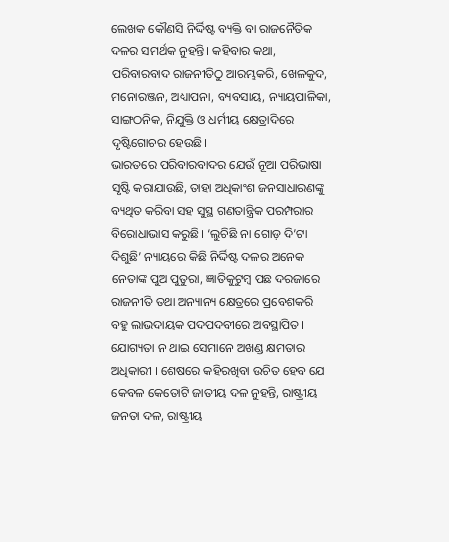ଲେଖକ କୌଣସି ନିର୍ଦ୍ଦିଷ୍ଟ ବ୍ୟକ୍ତି ବା ରାଜନୈତିକ ଦଳର ସମର୍ଥକ ନୁହନ୍ତି। କହିବାର କଥା, ପରିବାରବାଦ ରାଜନୀତିଠୁ ଆରମ୍ଭକରି, ଖେଳକୁଦ, ମନୋରଞ୍ଜନ, ଅଧ୍ୟାପନା, ବ୍ୟବସାୟ, ନ୍ୟାୟପାଳିକା, ସାଙ୍ଗଠନିକ, ନିଯୁକ୍ତି ଓ ଧର୍ମୀୟ କ୍ଷେତ୍ରାଦିରେ ଦୃଷ୍ଟିଗୋଚର ହେଉଛି।
ଭାରତରେ ପରିବାରବାଦର ଯେଉଁ ନୂଆ ପରିଭାଷା ସୃଷ୍ଟି କରାଯାଉଛି, ତାହା ଅଧିକାଂଶ ଜନସାଧାରଣଙ୍କୁ ବ୍ୟଥିତ କରିବା ସହ ସୁସ୍ଥ ଗଣତାନ୍ତ୍ରିକ ପରମ୍ପରାର ବିରୋଧାଭାସ କରୁଛି। ‘ଲୁଚିଛି ନା ଗୋଡ଼ ଦି’ଟା ଦିଶୁଛି’ ନ୍ୟାୟରେ କିଛି ନିର୍ଦ୍ଦିଷ୍ଟ ଦଳର ଅନେକ ନେତାଙ୍କ ପୁଅ ପୁତୁରା, ଜ୍ଞାତିକୁଟୁମ୍ବ ପଛ ଦରଜାରେ ରାଜନୀତି ତଥା ଅନ୍ୟାନ୍ୟ କ୍ଷେତ୍ରରେ ପ୍ରବେଶକରି ବହୁ ଲାଭଦାୟକ ପଦପଦବୀରେ ଅବସ୍ଥାପିତ। ଯୋଗ୍ୟତା ନ ଥାଇ ସେମାନେ ଅଖଣ୍ଡ କ୍ଷମତାର ଅଧିକାରୀ । ଶେଷରେ କହିରଖିବା ଉଚିତ ହେବ ଯେ କେବଳ କେତୋଟି ଜାତୀୟ ଦଳ ନୁହନ୍ତି, ରାଷ୍ଟ୍ରୀୟ ଜନତା ଦଳ, ରାଷ୍ଟ୍ରୀୟ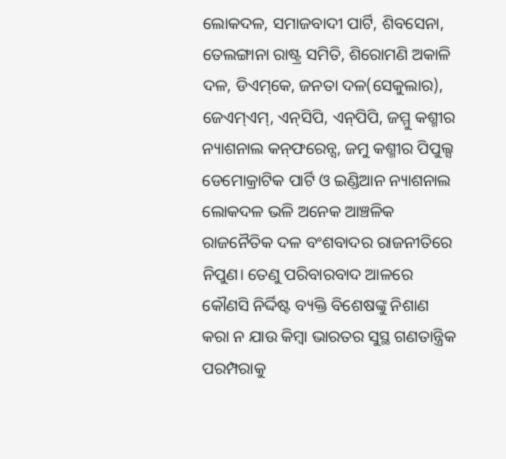ଲୋକଦଳ, ସମାଜବାଦୀ ପାର୍ଟି, ଶିବସେନା, ତେଲଙ୍ଗାନା ରାଷ୍ଟ୍ର ସମିତି, ଶିରୋମଣି ଅକାଳି ଦଳ, ଡିଏମ୍‌କେ, ଜନତା ଦଳ(ସେକୁଲାର), ଜେଏମ୍‌ଏମ୍‌, ଏନ୍‌ସିପି, ଏନ୍‌ପିପି, ଜମ୍ମୁ କଶ୍ମୀର ନ୍ୟାଶନାଲ କନ୍‌ଫରେନ୍ସ, ଜମୁ କଶ୍ମୀର ପିପୁଲ୍ସ ଡେମୋକ୍ରାଟିକ ପାର୍ଟି ଓ ଇଣ୍ଡିଆନ ନ୍ୟାଶନାଲ ଲୋକଦଳ ଭଳି ଅନେକ ଆଞ୍ଚଳିକ ରାଜନୈତିକ ଦଳ ବଂଶବାଦର ରାଜନୀତିରେ ନିପୁଣ। ତେଣୁ ପରିବାରବାଦ ଆଳରେ କୌଣସି ନିର୍ଦ୍ଦିଷ୍ଟ ବ୍ୟକ୍ତି ବିଶେଷଙ୍କୁ ନିଶାଣ କରା ନ ଯାଉ କିମ୍ବା ଭାରତର ସୁସ୍ଥ ଗଣତାନ୍ତ୍ରିକ ପରମ୍ପରାକୁ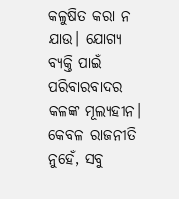କଳୁଷିତ କରା ନ ଯାଉ। ଯୋଗ୍ୟ ବ୍ୟକ୍ତି ପାଇଁ ପରିବାରବାଦର କଳଙ୍କ ମୂଲ୍ୟହୀନ। କେବଳ ରାଜନୀତି ନୁହେଁ, ସବୁ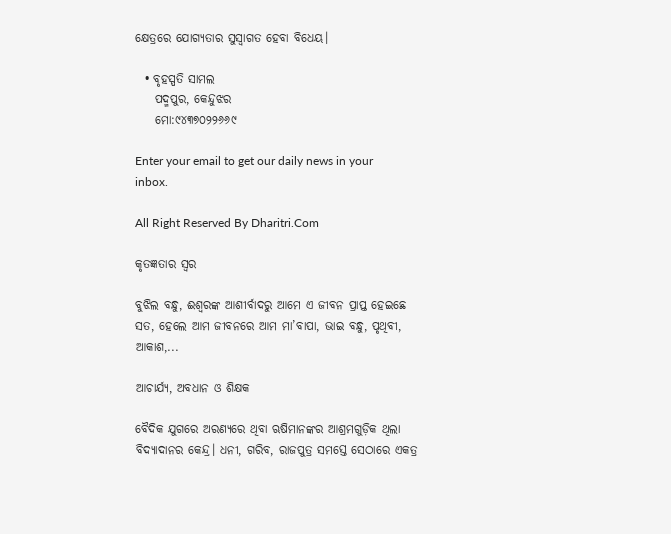କ୍ଷେତ୍ରରେ ଯୋଗ୍ୟତାର ସୁସ୍ବାଗତ ହେବା ବିଧେୟ।

  • ବୃହସ୍ପତି ସାମଲ
    ପଦ୍ମପୁର, କେନ୍ଦୁଝର
    ମୋ:୯୪୩୭୦୨୨୬୬୯

Enter your email to get our daily news in your inbox.

All Right Reserved By Dharitri.Com

କୃତଜ୍ଞତାର ସ୍ବର

ବୁଝିଲ ବନ୍ଧୁ, ଈଶ୍ବରଙ୍କ ଆଶୀର୍ବାଦରୁ ଆମେ ଏ ଜୀବନ ପ୍ରାପ୍ତ ହେଇଛେ ସତ, ହେଲେ ଆମ ଜୀବନରେ ଆମ ମା’ବାପା, ଭାଇ ବନ୍ଧୁ, ପୃଥିବୀ, ଆକାଶ,...

ଆଚାର୍ଯ୍ୟ, ଅବଧାନ ଓ ଶିକ୍ଷକ

ବୈଦିକ ଯୁଗରେ ଅରଣ୍ୟରେ ଥିବା ଋଷିମାନଙ୍କର ଆଶ୍ରମଗୁଡ଼ିକ ଥିଲା ବିଦ୍ୟାଦାନର କେନ୍ଦ୍ର। ଧନୀ, ଗରିବ, ରାଜପୁତ୍ର ସମସ୍ତେ ସେଠାରେ ଏକତ୍ର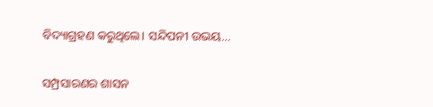ବିଦ୍ୟାଗ୍ରହଣ କରୁଥିଲେ। ସନ୍ଦିପନୀ ଉଭୟ...

ସମ୍ପ୍ରସାରଣର ଶାସନ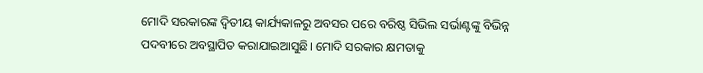ମୋଦି ସରକାରଙ୍କ ଦ୍ୱିତୀୟ କାର୍ଯ୍ୟକାଳରୁ ଅବସର ପରେ ବରିଷ୍ଠ ସିଭିଲ ସର୍ଭାଣ୍ଟଙ୍କୁ ବିଭିନ୍ନ ପଦବୀରେ ଅବସ୍ଥାପିତ କରାଯାଇଆସୁଛି। ମୋଦି ସରକାର କ୍ଷମତାକୁ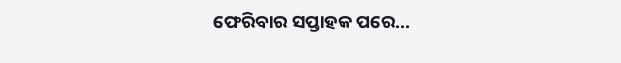ଫେରିବାର ସପ୍ତାହକ ପରେ...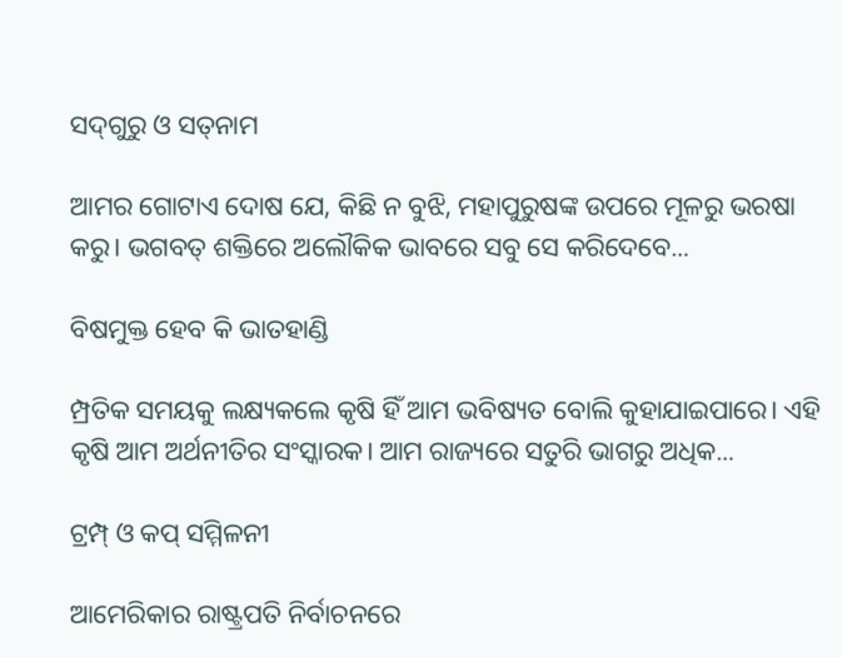ସଦ୍‌ଗୁରୁ ଓ ସତ୍‌ନାମ

ଆମର ଗୋଟାଏ ଦୋଷ ଯେ, କିଛି ନ ବୁଝି, ମହାପୁରୁଷଙ୍କ ଉପରେ ମୂଳରୁ ଭରଷା କରୁ। ଭଗବତ୍‌ ଶକ୍ତିରେ ଅଲୌକିକ ଭାବରେ ସବୁ ସେ କରିଦେବେ...

ବିଷମୁକ୍ତ ହେବ କି ଭାତହାଣ୍ଡି

ମ୍ପ୍ରତିକ ସମୟକୁ ଲକ୍ଷ୍ୟକଲେ କୃଷି ହିଁ ଆମ ଭବିଷ୍ୟତ ବୋଲି କୁହାଯାଇପାରେ। ଏହି କୃଷି ଆମ ଅର୍ଥନୀତିର ସଂସ୍କାରକ। ଆମ ରାଜ୍ୟରେ ସତୁରି ଭାଗରୁ ଅଧିକ...

ଟ୍ରମ୍ପ୍‌ ଓ କପ୍‌ ସମ୍ମିଳନୀ

ଆମେରିକାର ରାଷ୍ଟ୍ରପତି ନିର୍ବାଚନରେ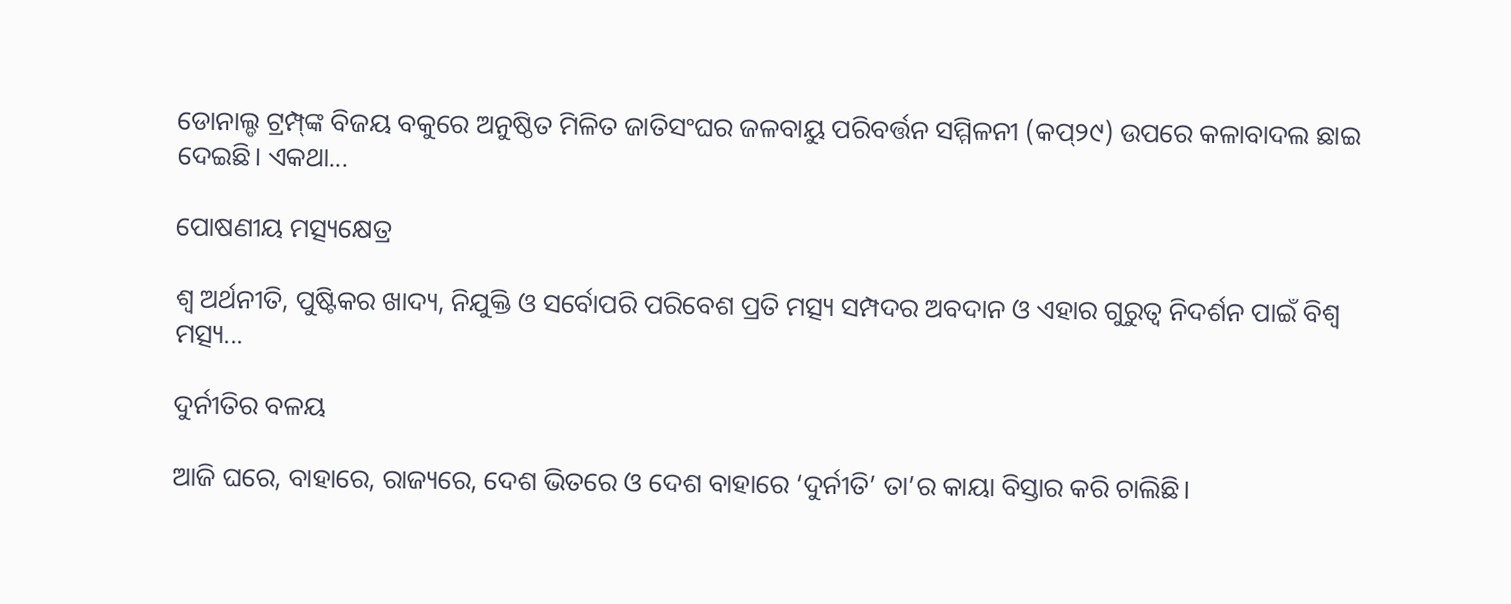ଡୋନାଲ୍ଡ ଟ୍ରମ୍ପ୍‌ଙ୍କ ବିଜୟ ବକୁରେ ଅନୁଷ୍ଠିତ ମିଳିତ ଜାତିସଂଘର ଜଳବାୟୁ ପରିବର୍ତ୍ତନ ସମ୍ମିଳନୀ (କପ୍‌୨୯) ଉପରେ କଳାବାଦଲ ଛାଇ ଦେଇଛି। ଏକଥା...

ପୋଷଣୀୟ ମତ୍ସ୍ୟକ୍ଷେତ୍ର

ଶ୍ୱ ଅର୍ଥନୀତି, ପୁଷ୍ଟିକର ଖାଦ୍ୟ, ନିଯୁକ୍ତି ଓ ସର୍ବୋପରି ପରିବେଶ ପ୍ରତି ମତ୍ସ୍ୟ ସମ୍ପଦର ଅବଦାନ ଓ ଏହାର ଗୁରୁତ୍ୱ ନିଦର୍ଶନ ପାଇଁ ବିଶ୍ୱ ମତ୍ସ୍ୟ...

ଦୁର୍ନୀତିର ବଳୟ

ଆଜି ଘରେ, ବାହାରେ, ରାଜ୍ୟରେ, ଦେଶ ଭିତରେ ଓ ଦେଶ ବାହାରେ ‘ଦୁର୍ନୀତି’ ତା’ର କାୟା ବିସ୍ତାର କରି ଚାଲିଛି।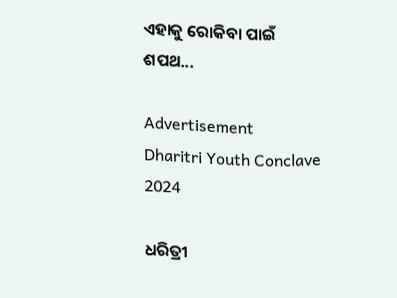ଏହାକୁ ରୋକିବା ପାଇଁ ଶପଥ...

Advertisement
Dharitri Youth Conclave 2024

ଧରିତ୍ରୀ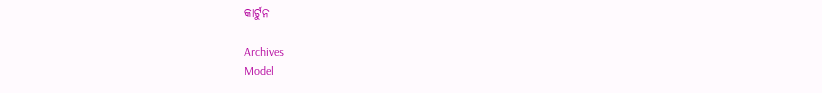କାର୍ଟୁନ

Archives
Model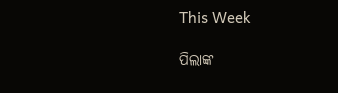This Week

ପିଲାଙ୍କ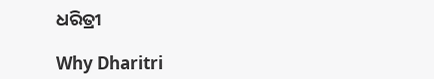ଧରିତ୍ରୀ

Why Dharitri